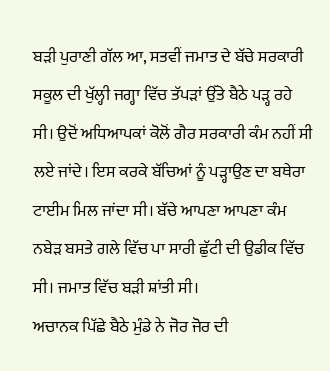ਬੜੀ ਪੁਰਾਣੀ ਗੱਲ ਆ, ਸਤਵੀਂ ਜਮਾਤ ਦੇ ਬੱਚੇ ਸਰਕਾਰੀ ਸਕੂਲ ਦੀ ਖੁੱਲ੍ਹੀ ਜਗ੍ਹਾ ਵਿੱਚ ਤੱਪੜਾਂ ਉੱਤੇ ਬੈਠੇ ਪੜ੍ਹ ਰਹੇ ਸੀ। ਉਦੋਂ ਅਧਿਆਪਕਾਂ ਕੋਲੋਂ ਗੈਰ ਸਰਕਾਰੀ ਕੰਮ ਨਹੀਂ ਸੀ ਲਏ ਜਾਂਦੇ। ਇਸ ਕਰਕੇ ਬੱਚਿਆਂ ਨੂੰ ਪੜ੍ਹਾਉਣ ਦਾ ਬਥੇਰਾ ਟਾਈਮ ਮਿਲ ਜਾਂਦਾ ਸੀ। ਬੱਚੇ ਆਪਣਾ ਆਪਣਾ ਕੰਮ ਨਬੇੜ ਬਸਤੇ ਗਲੇ ਵਿੱਚ ਪਾ ਸਾਰੀ ਛੁੱਟੀ ਦੀ ਉਡੀਕ ਵਿੱਚ ਸੀ। ਜਮਾਤ ਵਿੱਚ ਬੜੀ ਸ਼ਾਂਤੀ ਸੀ।
ਅਚਾਨਕ ਪਿੱਛੇ ਬੈਠੇ ਮੁੰਡੇ ਨੇ ਜੋਰ ਜੋਰ ਦੀ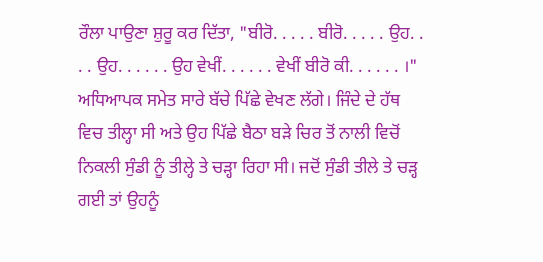ਰੌਲਾ ਪਾਉਣਾ ਸ਼ੁਰੂ ਕਰ ਦਿੱਤਾ, "ਬੀਰੋ. . . . . ਬੀਰੋ. . . . . ਉਹ. . . . ਉਹ. . . . . . ਉਹ ਵੇਖੀਂ. . . . . . ਵੇਖੀਂ ਬੀਰੋ ਕੀ. . . . . . ।" ਅਧਿਆਪਕ ਸਮੇਤ ਸਾਰੇ ਬੱਚੇ ਪਿੱਛੇ ਵੇਖਣ ਲੱਗੇ। ਜਿੰਦੇ ਦੇ ਹੱਥ ਵਿਚ ਤੀਲ੍ਹਾ ਸੀ ਅਤੇ ਉਹ ਪਿੱਛੇ ਬੈਠਾ ਬੜੇ ਚਿਰ ਤੋਂ ਨਾਲੀ ਵਿਚੋਂ ਨਿਕਲੀ ਸੁੰਡੀ ਨੂੰ ਤੀਲ੍ਹੇ ਤੇ ਚੜ੍ਹਾ ਰਿਹਾ ਸੀ। ਜਦੋਂ ਸੁੰਡੀ ਤੀਲੇ ਤੇ ਚੜ੍ਹ ਗਈ ਤਾਂ ਉਹਨੂੰ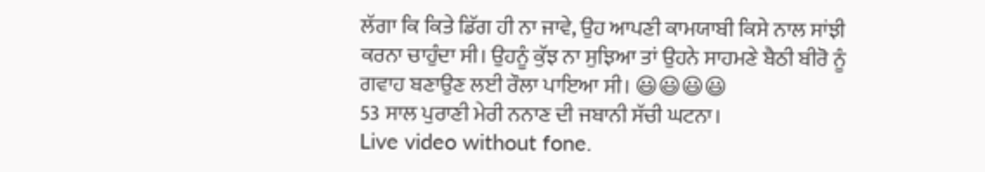ਲੱਗਾ ਕਿ ਕਿਤੇ ਡਿੱਗ ਹੀ ਨਾ ਜਾਵੇ, ਉਹ ਆਪਣੀ ਕਾਮਯਾਬੀ ਕਿਸੇ ਨਾਲ ਸਾਂਝੀ ਕਰਨਾ ਚਾਹੁੰਦਾ ਸੀ। ਉਹਨੂੰ ਕੁੱਝ ਨਾ ਸੁਝਿਆ ਤਾਂ ਉਹਨੇ ਸਾਹਮਣੇ ਬੈਠੀ ਬੀਰੋ ਨੂੰ ਗਵਾਹ ਬਣਾਉਣ ਲਈ ਰੌਲਾ ਪਾਇਆ ਸੀ। 😃😃😃😃
53 ਸਾਲ ਪੁਰਾਣੀ ਮੇਰੀ ਨਨਾਣ ਦੀ ਜਬਾਨੀ ਸੱਚੀ ਘਟਨਾ।
Live video without fone.